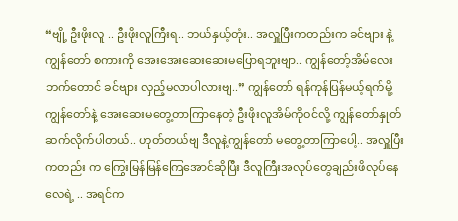“ဗျို့ ဦးဖိုးလူ .. ဦးဖိုးလူကြီးရ.. ဘယ်နှယ့်တုံး.. အလှူပြီးကတည်းက ခင်ဗျား နဲ့ ကျွန်တော် စကားကို အေးအေးဆေးဆေးမပြောရဘူးဗျာ.. ကျွန်တော့်အိမ်လေးဘက်တောင် ခင်ဗျား လှည့်မလာပါလားဗျ..” ကျွန်တော် ရန်ကုန်ပြန်မယ့်ရက်မို့ ကျွန်တော်နဲ့ အေးဆေးမတွေ့တာကြာနေတဲ့ ဦးဖိုးလူအိမ်ကိုဝင်လို့ ကျွန်တော်နှုတ်ဆက်လိုက်ပါတယ်.. ဟုတ်တယ်ဗျ ဒီလူနဲ့ကျွန်တော် မတွေ့တာကြာပေါ့.. အလှူပြီးကတည်း က ကြွေးမြန်မြန်ကြေအောင်ဆိုပြီး ဒီလူကြီးအလုပ်တွေချည်းဖိလုပ်နေလေရဲ့ .. အရင်က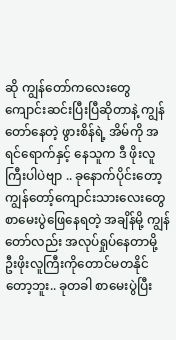ဆို ကျွန်တော်ကလေးတွေ ကျောင်းဆင်းပြီးပြီဆိုတာနဲ့ ကျွန်တော်နေတဲ့ ဖွားစိန်ရဲ့ အိမ်ကို အရင်ရောက်နှင့် နေသူက ဒီ ဖိုးလူကြီးပါပဲဗျာ .. ခုနောက်ပိုင်းတော့ ကျွန်တော့်ကျောင်းသားလေးတွေ စာမေးပွဲဖြေနေရတဲ့ အချိန်မို့ ကျွန်တော်လည်း အလုပ်ရှုပ်နေတာမို့ ဦးဖိုးလူကြီးကိုတောင်မတနိုင်တော့ဘူး.. ခုတခါ စာမေးပွဲပြီး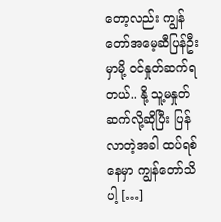တော့လည်း ကျွန်တော်အမေ့ဆီပြန်ဦးမှာမို့ ဝင်နှုတ်ဆက်ရတယ်.. နို့ သူ့မနှုတ်ဆက်လို့ဆိုပြီး ပြန်လာတဲ့အခါ ထပ်ရစ်နေမှာ ကျွန်တော်သိပါ့ […]